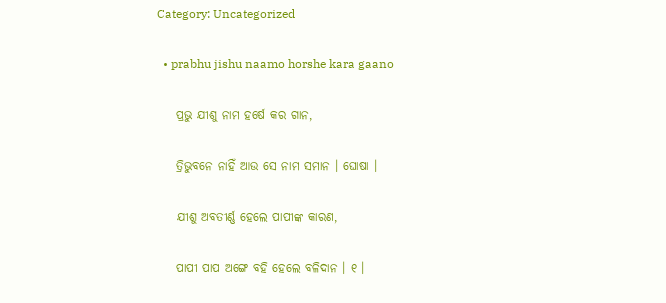Category: Uncategorized

  • prabhu jishu naamo horshe kara gaano

    ପ୍ରଭୁ ଯୀଶୁ ନାମ ହର୍ଷେ କର ଗାନ,

    ତ୍ରିଭୁବନେ ନାହିଁ ଆଉ ସେ ନାମ ସମାନ । ଘୋଷା ।

    ଯୀଶୁ ଅବତୀର୍ଣ୍ଣ ହେଲେ ପାପୀଙ୍କ କାରଣ,

    ପାପୀ ପାପ ଅଙ୍ଗେ ବହି ହେଲେ ବଳିଦାନ । ୧ ।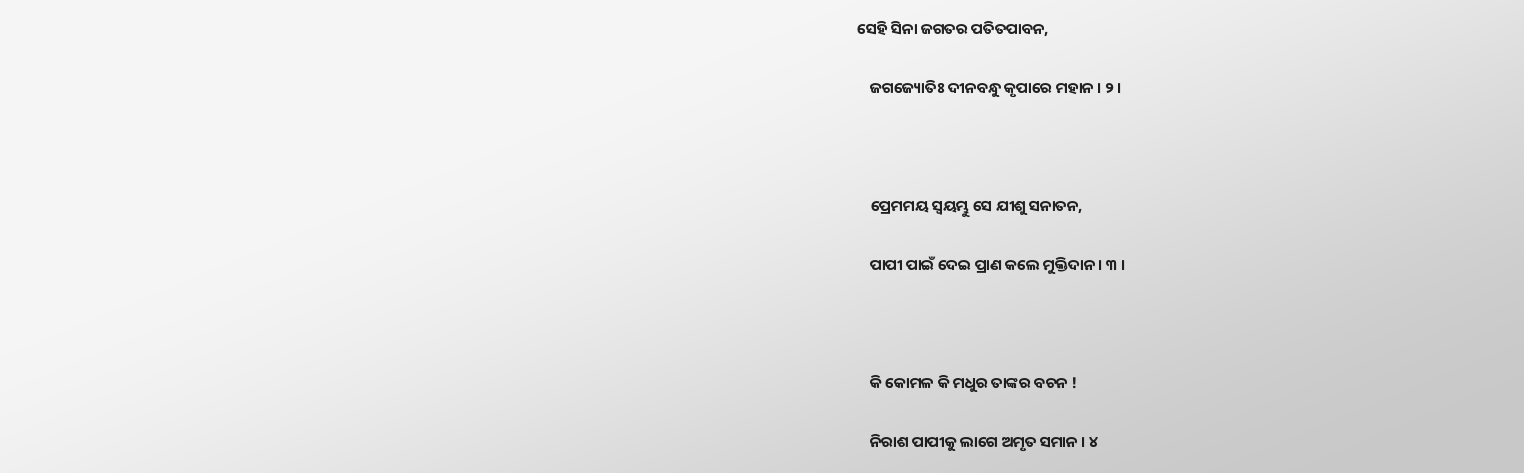ସେହି ସିନା ଜଗତର ପତିତପାବନ,

    ଜଗଜ୍ୟୋତିଃ ଦୀନବନ୍ଧୁ କୃପାରେ ମହାନ । ୨ ।



    ପ୍ରେମମୟ ସ୍ୱୟମ୍ଭୁ ସେ ଯୀଶୁ ସନାତନ,

    ପାପୀ ପାଇଁ ଦେଇ ପ୍ରାଣ କଲେ ମୁକ୍ତିଦାନ । ୩ ।



    କି କୋମଳ କି ମଧୁର ତାଙ୍କର ବଚନ !

    ନିରାଶ ପାପୀକୁ ଲାଗେ ଅମୃତ ସମାନ । ୪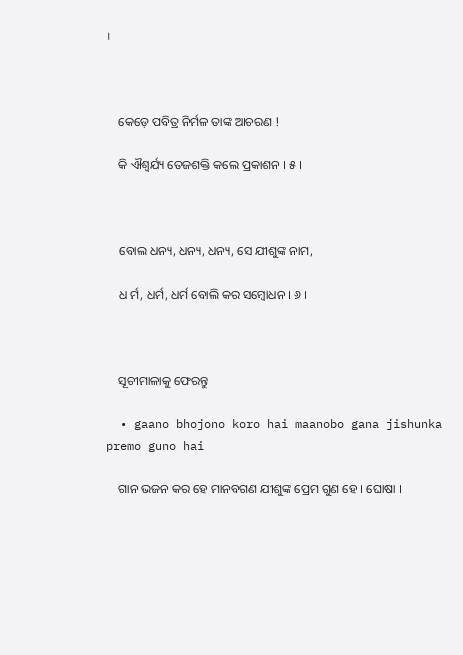।



    କେଡ଼େ ପବିତ୍ର ନିର୍ମଳ ତାଙ୍କ ଆଚରଣ !

    କି ଐଶ୍ୱର୍ଯ୍ୟ ତେଜଶକ୍ତି କଲେ ପ୍ରକାଶନ । ୫ ।



    ବୋଲ ଧନ୍ୟ, ଧନ୍ୟ, ଧନ୍ୟ, ସେ ଯୀଶୁଙ୍କ ନାମ,

    ଧ ର୍ମ, ଧର୍ମ, ଧର୍ମ ବୋଲି କର ସମ୍ବୋଧନ । ୬ ।



    ସୂଚୀମାଳାକୁ ଫେରନ୍ତୁ

  • gaano bhojono koro hai maanobo gana jishunka premo guno hai

    ଗାନ ଭଜନ କର ହେ ମାନବଗଣ ଯୀଶୁଙ୍କ ପ୍ରେମ ଗୁଣ ହେ । ଘୋଷା ।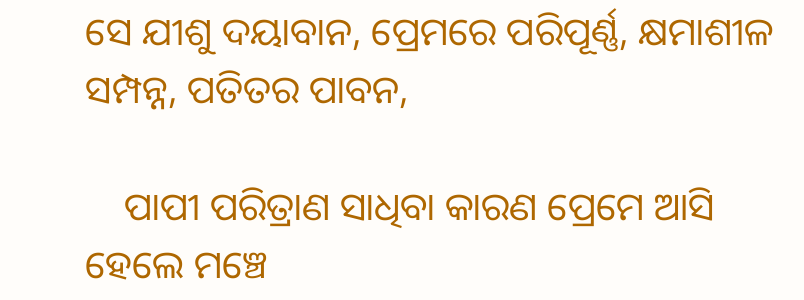ସେ ଯୀଶୁ ଦୟାବାନ, ପ୍ରେମରେ ପରିପୂର୍ଣ୍ଣ, କ୍ଷମାଶୀଳ ସମ୍ପନ୍ନ, ପତିତର ପାବନ,

    ପାପୀ ପରିତ୍ରାଣ ସାଧିବା କାରଣ ପ୍ରେମେ ଆସି ହେଲେ ମଞ୍ଚେ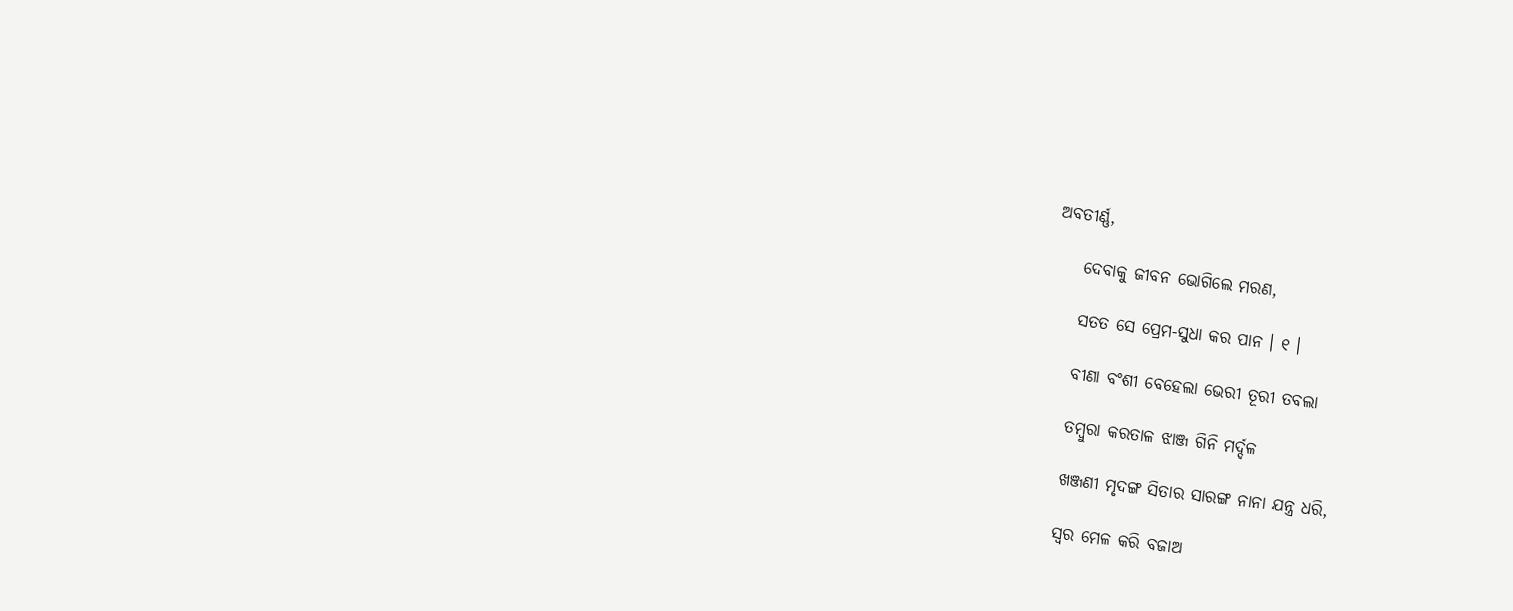ଅବତୀର୍ଣ୍ଣ,

    ଦେବାକୁ ଜୀବନ ଭୋଗିଲେ ମରଣ,

    ସତତ ସେ ପ୍ରେମ-ସୁଧା କର ପାନ । ୧ ।

    ବୀଣା ବଂଶୀ ବେହେଲା ଭେରୀ ତୂରୀ ତବଲା

    ତମ୍ବୁରା କରତାଳ ଝାଞ୍ଜ ଗିନି ମର୍ଦ୍ଦଳ

    ଖଞ୍ଜଣୀ ମୃଦଙ୍ଗ ସିତାର ସାରଙ୍ଗ ନାନା ଯନ୍ତ୍ର ଧରି,

    ସ୍ୱର ମେଳ କରି ବଜାଅ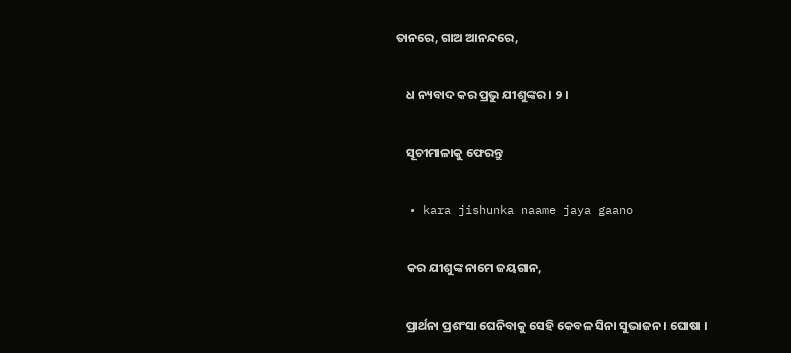ତାନରେ, ଗାଅ ଆନନ୍ଦରେ,

    ଧ ନ୍ୟବାଦ କର ପ୍ରଭୁ ଯୀଶୁଙ୍କର । ୨ ।

    ସୂଚୀମାଳାକୁ ଫେରନ୍ତୁ

  • kara jishunka naame jaya gaano

    କର ଯୀଶୁଙ୍କ ନାମେ ଜୟଗାନ,

    ପ୍ରାର୍ଥନା ପ୍ରଶଂସା ଘେନିବାକୁ ସେହି କେବଳ ସିନା ସୁଭାଜନ । ଘୋଷା ।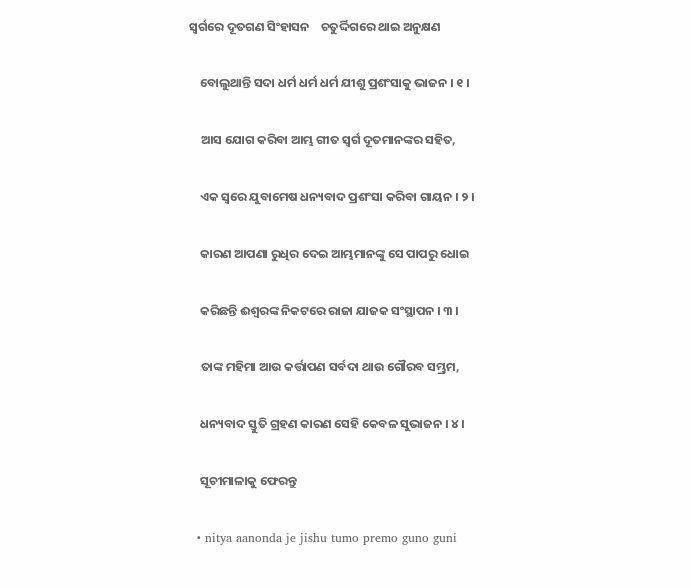ସ୍ୱର୍ଗରେ ଦୂତଗଣ ସିଂହାସନ    ଚତୁର୍ଦ୍ଦିଗରେ ଥାଇ ଅନୁକ୍ଷଣ

    ବୋଲୁଥାନ୍ତି ସଦା ଧର୍ମ ଧର୍ମ ଧର୍ମ ଯୀଶୁ ପ୍ରଶଂସାକୁ ଭାଜନ । ୧ ।

    ଆସ ଯୋଗ କରିବା ଆମ୍ଭ ଗୀତ ସ୍ୱର୍ଗ ଦୂତମାନଙ୍କର ସହିତ,

    ଏକ ସ୍ୱରେ ଯୁବାମେଷ ଧନ୍ୟବାଦ ପ୍ରଶଂସା କରିବା ଗାୟନ । ୨ ।

    କାରଣ ଆପଣା ରୁଧିର ଦେଇ ଆମ୍ଭମାନଙ୍କୁ ସେ ପାପରୁ ଧୋଇ

    କରିଛନ୍ତି ଈଶ୍ୱରଙ୍କ ନିକଟରେ ରାଜା ଯାଜକ ସଂସ୍ଥାପନ । ୩ ।

    ତାଙ୍କ ମହିମା ଆଉ କର୍ତ୍ତାପଣ ସର୍ବଦା ଥାଉ ଗୌରବ ସମ୍ଭ୍ରମ,

    ଧନ୍ୟବାଦ ସ୍ତୁତି ଗ୍ରହଣ କାରଣ ସେହି କେବଳ ସୁଭାଜନ । ୪ ।

    ସୂଚୀମାଳାକୁ ଫେରନ୍ତୁ

  • nitya aanonda je jishu tumo premo guno guni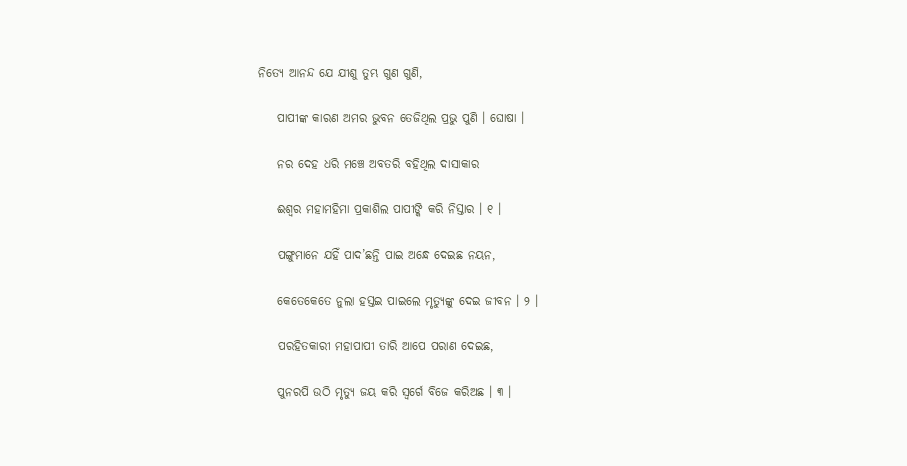ନିତ୍ୟେ ଆନନ୍ଦ ଯେ ଯୀଶୁ ତୁମ୍ଭ ଗୁଣ ଗୁଣି,

    ପାପୀଙ୍କ କାରଣ ଅମର ଭୁବନ ତେଜିଥିଲ ପ୍ରଭୁ ପୁଣି । ଘୋଷା ।

    ନର ଦେହ ଧରି ମଞ୍ଚେ ଅବତରି ବହିଥିଲ ଦାସାକାର

    ଈଶ୍ୱର ମହାମହିମା ପ୍ରକାଶିଲ ପାପୀଙ୍କି କରି ନିସ୍ତାର । ୧ ।

    ପଙ୍ଗୁମାନେ ଯହିଁ ପାଦ’ଛନ୍ତି ପାଇ ଅନ୍ଧେ ଦେଇଛ ନୟନ,

    କେତେକେତେ ନୁଲା ହସ୍ତଇ ପାଇଲେ ମୃତ୍ୟୁଙ୍କୁ ଦେଇ ଜୀବନ । ୨ ।

    ପରହିତକାରୀ ମହାପାପୀ ତାରି ଆପେ ପରାଣ ଦେଇଛ,

    ପୁନରପି ଉଠି ମୃତ୍ୟୁ ଜୟ କରି ସ୍ୱର୍ଗେ ବିଜେ କରିଅଛ । ୩ ।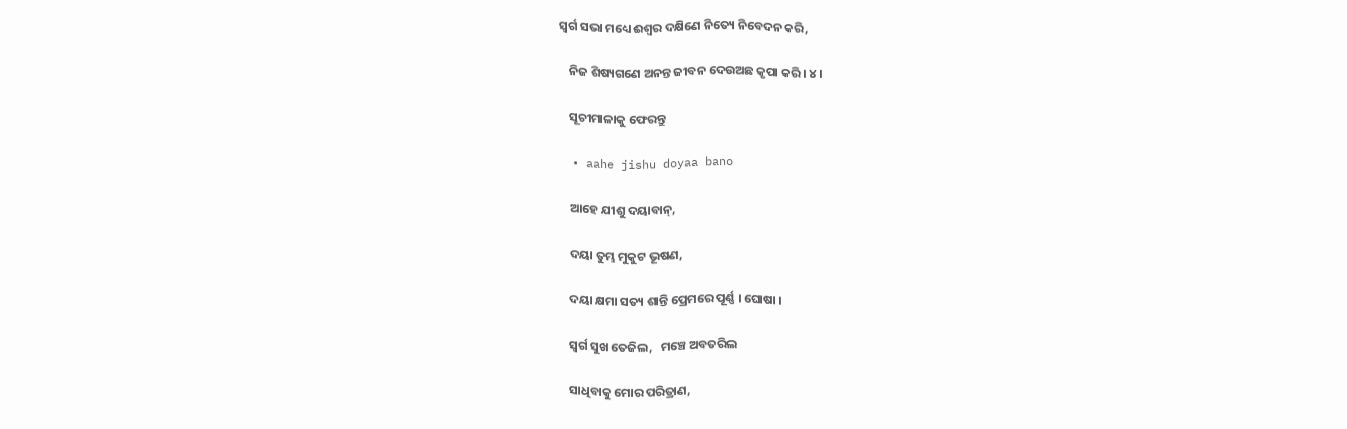ସ୍ୱର୍ଗ ସଭା ମଧ୍ୟେ ଈଶ୍ୱର ଦକ୍ଷିଣେ ନିତ୍ୟେ ନିବେଦନ କରି,

    ନିଜ ଶିଷ୍ୟଗଣେ ଅନନ୍ତ ଜୀବନ ଦେଉଅଛ କୃପା କରି । ୪ ।

    ସୂଚୀମାଳାକୁ ଫେରନ୍ତୁ

  • aahe jishu doyaa bano

    ଆହେ ଯୀଶୁ ଦୟାବାନ୍‌,

    ଦୟା ତୁମ୍ଭ ମୁକୁଟ ଭୂଷଣ,

    ଦୟା କ୍ଷମା ସତ୍ୟ ଶାନ୍ତି ପ୍ରେମରେ ପୂର୍ଣ୍ଣ । ଘୋଷା ।

    ସ୍ୱର୍ଗ ସୁଖ ତେଜିଲ,   ମଞ୍ଚେ ଅବତରିଲ

    ସାଧିବାକୁ ମୋର ପରିତ୍ରାଣ,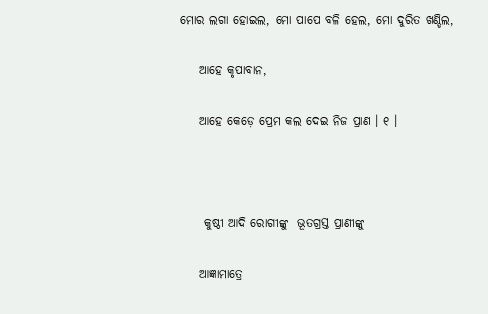ମୋର ଲଗା ହୋଇଲ, ମୋ ପାପେ ବଳି ହେଲ, ମୋ ଦୁରିତ ଖଣ୍ଡିଲ,

    ଆହେ କୃପାବାନ,

    ଆହେ କେଡ଼େ ପ୍ରେମ କଲ ଦେଇ ନିଜ ପ୍ରାଣ । ୧ ।



     କୁଷ୍ଠୀ ଆଦି ରୋଗୀଙ୍କୁ  ଭୂତଗ୍ରସ୍ତ ପ୍ରାଣୀଙ୍କୁ

    ଆଜ୍ଞାମାତ୍ରେ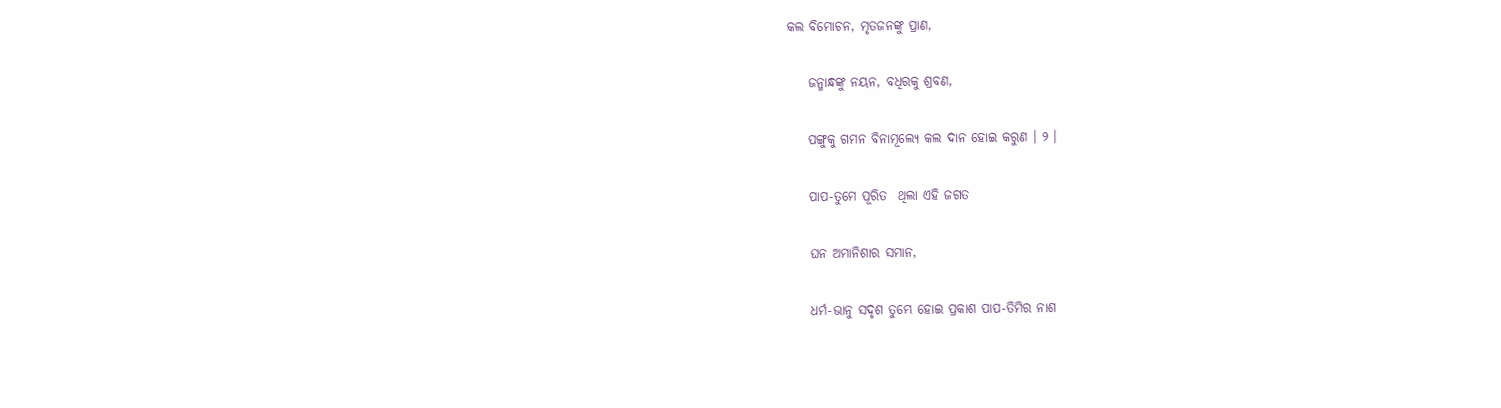କଲ ବିମୋଚନ, ମୃତଜନଙ୍କୁ ପ୍ରାଣ,

    ଜନ୍ମାନ୍ଧଙ୍କୁ ନୟନ, ବଧିରକୁ ଶ୍ରବଣ,

    ପଙ୍ଗୁକୁ ଗମନ ବିନାମୂଲ୍ୟେ କଲ ଦାନ ହୋଇ କରୁଣ । ୨ ।

    ପାପ-ତୁମେ ପୂରିତ  ଥିଲା ଏହି ଜଗତ

    ଘନ ଅମାନିଶାର ସମାନ,

    ଧର୍ମ-ଭାନୁ ସଦୃଶ ତୁମ୍ଭେ ହୋଇ ପ୍ରକାଶ ପାପ-ତିମିର ନାଶ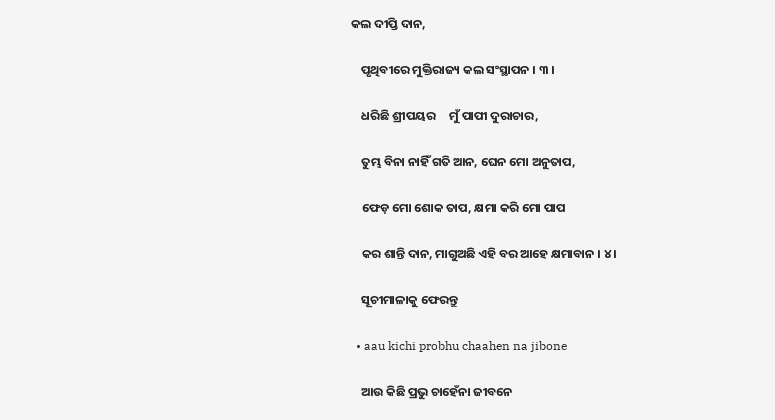କଲ ଦୀପ୍ତି ଦାନ,

    ପୃଥିବୀରେ ମୁକ୍ତିରାଜ୍ୟ କଲ ସଂସ୍ଥାପନ । ୩ ।

    ଧରିଛି ଶ୍ରୀପୟର     ମୁଁ ପାପୀ ଦୁରାଚାର,

    ତୁମ୍ଭ ବିନା ନାହିଁ ଗତି ଆନ, ଘେନ ମୋ ଅନୁତାପ,

    ଫେଡ଼ ମୋ ଶୋକ ତାପ, କ୍ଷମା କରି ମୋ ପାପ

    କର ଶାନ୍ତି ଦାନ, ମାଗୁଅଛି ଏହି ବର ଆହେ କ୍ଷମାବାନ । ୪ ।

    ସୂଚୀମାଳାକୁ ଫେରନ୍ତୁ

  • aau kichi probhu chaahen na jibone

    ଆଉ କିଛି ପ୍ରଭୁ ଚାହେଁନା ଜୀବନେ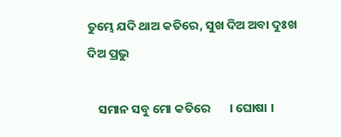ତୁମ୍ଭେ ଯଦି ଥାଅ କତିରେ, ସୁଖ ଦିଅ ଅବା ଦୁଃଖ ଦିଅ ପ୍ରଭୁ

    ସମାନ ସବୁ ମୋ କତିରେ       । ଘୋଷା ।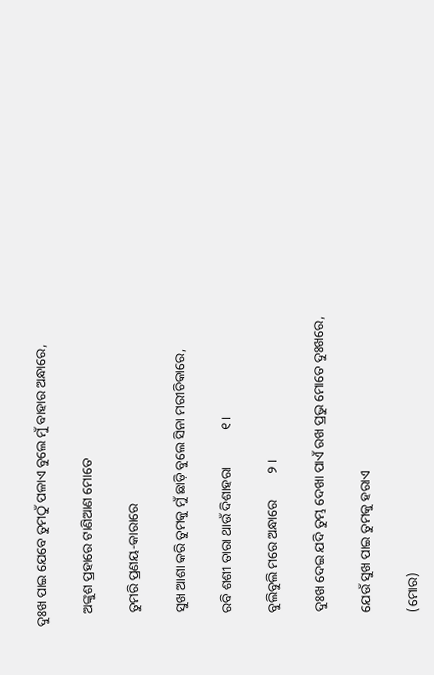ଦୁଃଖ ପାଇ ଯେବେ ତୁମଠୁଁ ପଳାଏ ବୁଲେ ମୁଁ ବାହାର ଅନ୍ଧାରେ,

    ଅଙ୍କୁଶ ପ୍ରହାରେ ଟାଣିଆଣ ମୋତେ

    ତୁମରି ପ୍ରଣୟ-କାରାରେ

    ସୁଖ ଆଶା କରି ତୁମକୁ ମୁଁ ଛାଡ଼ି ବୁଲେ ସିନା ମରୀଚିକାରେ,

    ରବି ଶଶୀ ତାରା ଥାଉଁ ଦିଶାହରା           ୧ ।

    ବୁଲିବୁଲି ମରେ ଅନ୍ଧାରେ        ୨ ।

    ଦୁଃଖ ଦେଇ ଯଦି ତୁମ୍ଭ ଦେଖା ପାଏଁ ରଖ ପ୍ରଭୁ ମୋତେ ଦୁଃଖରେ,

    ଯେଉଁ ସୁଖ ପାଇ ତୁମକୁ ହରାଏ

    (ମୋର)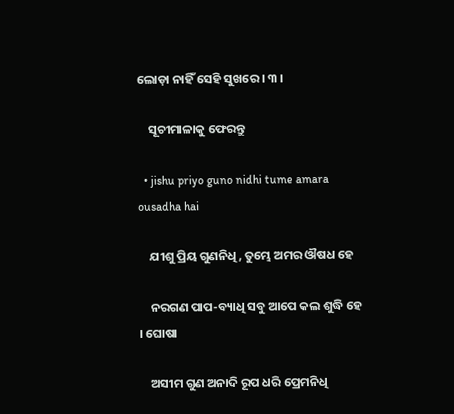ଲୋଡ଼ା ନାହିଁ ସେହି ସୁଖରେ । ୩ ।

    ସୂଚୀମାଳାକୁ ଫେରନ୍ତୁ

  • jishu priyo guno nidhi tume amara ousadha hai

    ଯୀଶୁ ପ୍ରିୟ ଗୁଣନିଧି, ତୁମ୍ଭେ ଅମର ଔଷଧ ହେ

    ନରଗଣ ପାପ-ବ୍ୟାଧି ସବୁ ଆପେ କଲ ଶୁଦ୍ଧି ହେ । ଘୋଷା

    ଅସୀମ ଗୁଣ ଅନାଦି ରୂପ ଧରି ପ୍ରେମନିଧି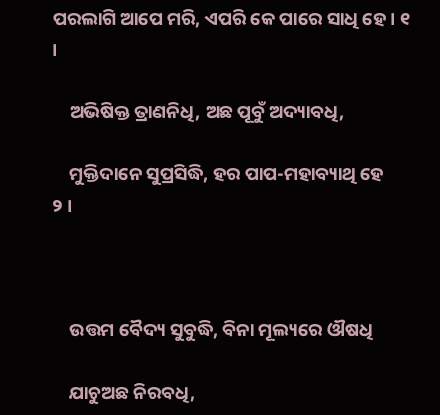ପରଲାଗି ଆପେ ମରି, ଏପରି କେ ପାରେ ସାଧି ହେ । ୧ ।

    ଅଭିଷିକ୍ତ ତ୍ରାଣନିଧି, ଅଛ ପୂବୁଁ ଅଦ୍ୟାବଧି,

    ମୁକ୍ତିଦାନେ ସୁପ୍ରସିଦ୍ଧି, ହର ପାପ-ମହାବ୍ୟାଥି ହେ      ୨ ।



    ଉତ୍ତମ ବୈଦ୍ୟ ସୁବୁଦ୍ଧି, ବିନା ମୂଲ୍ୟରେ ଔଷଧି

    ଯାଚୁଅଛ ନିରବଧି,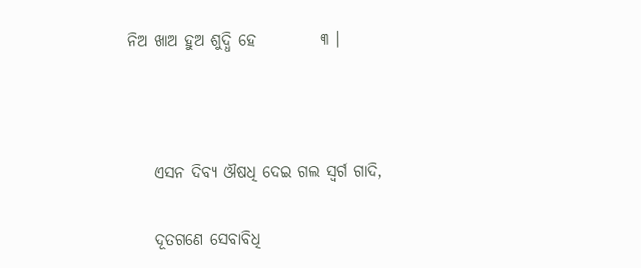ନିଅ ଖାଅ ହୁଅ ଶୁଦ୍ଧି ହେ          ୩ ।



    ଏସନ ଦିବ୍ୟ ଔଷଧି ଦେଇ ଗଲ ସ୍ୱର୍ଗ ଗାଦି,

    ଦୂତଗଣେ ସେବାବିଧି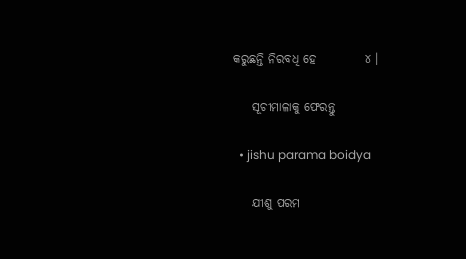କରୁଛନ୍ତି ନିରବଧି ହେ          ୪ ।

    ସୂଚୀମାଳାକୁ ଫେରନ୍ତୁ

  • jishu parama boidya

    ଯୀଶୁ ପରମ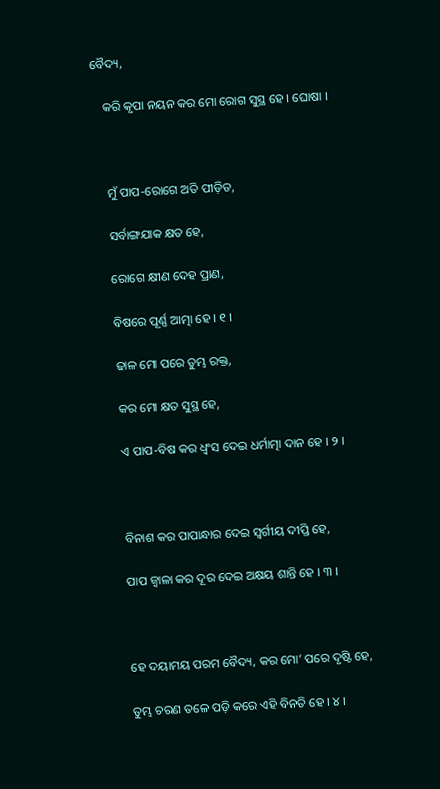ବୈଦ୍ୟ,

    କରି କୃପା ନୟନ କର ମୋ ରୋଗ ସୁସ୍ଥ ହେ । ଘୋଷା ।



    ମୁଁ ପାପ-ରୋଗେ ଅତି ପୀଡ଼ିତ,

    ସର୍ବାଙ୍ଗଯାକ କ୍ଷତ ହେ,

    ରୋଗେ କ୍ଷୀଣ ଦେହ ପ୍ରାଣ,

    ବିଷରେ ପୂର୍ଣ୍ଣ ଆତ୍ମା ହେ । ୧ ।

    ଢାଳ ମୋ ପରେ ତୁମ୍ଭ ରକ୍ତ,

    କର ମୋ କ୍ଷତ ସୁସ୍ଥ ହେ,

    ଏ ପାପ-ବିଷ କର ଧ୍ୱଂସ ଦେଇ ଧର୍ମାତ୍ମା ଦାନ ହେ । ୨ ।



    ବିନାଶ କର ପାପାନ୍ଧାର ଦେଇ ସ୍ୱର୍ଗୀୟ ଦୀପ୍ତି ହେ,

    ପାପ ଜ୍ୱାଳା କର ଦୂର ଦେଇ ଅକ୍ଷୟ ଶାନ୍ତି ହେ । ୩ ।



    ହେ ଦୟାମୟ ପରମ ବୈଦ୍ୟ, କର ମୋ’ ପରେ ଦୃଷ୍ଟି ହେ,

    ତୁମ୍ଭ ଚରଣ ତଳେ ପଡ଼ି କରେ ଏହି ବିନତି ହେ । ୪ ।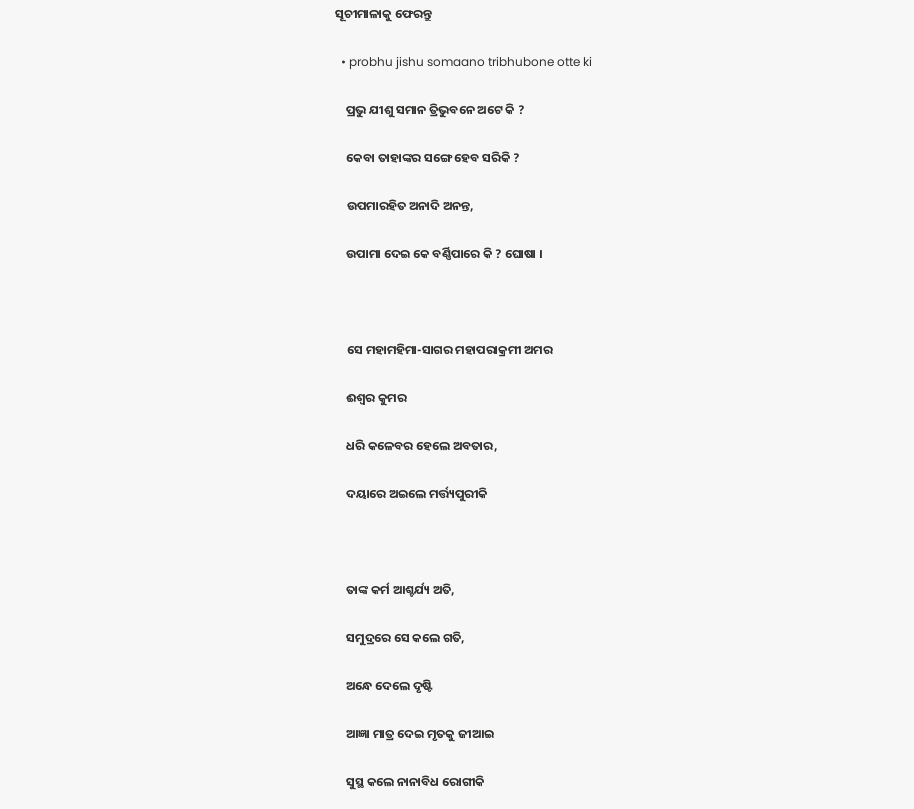ସୂଚୀମାଳାକୁ ଫେରନ୍ତୁ

  • probhu jishu somaano tribhubone otte ki

    ପ୍ରଭୁ ଯୀଶୁ ସମାନ ତ୍ରିଭୁବନେ ଅଟେ କି ?

    କେବା ତାହାଙ୍କର ସଙ୍ଗେ ହେବ ସରିକି ?

    ଉପମାରହିତ ଅନାଦି ଅନନ୍ତ,

    ଉପାମା ଦେଇ କେ ବର୍ଣ୍ଣିପାରେ କି ? ଘୋଷା ।



    ସେ ମହାମହିମା-ସାଗର ମହାପରାକ୍ରମୀ ଅମର

    ଈଶ୍ୱର କୁମର

    ଧରି କଳେବର ହେଲେ ଅବତାର,

    ଦୟାରେ ଅଇଲେ ମର୍ତ୍ତ୍ୟପୁରୀକି



    ତାଙ୍କ କର୍ମ ଆଶ୍ଚର୍ଯ୍ୟ ଅତି,

    ସମୁଦ୍ରରେ ସେ କଲେ ଗତି,

    ଅନ୍ଧେ ଦେଲେ ଦୃଷ୍ଟି

    ଆଜ୍ଞା ମାତ୍ର ଦେଇ ମୃତକୁ ଜୀଆଇ

    ସୁସ୍ଥ କଲେ ନାନାବିଧ ରୋଗୀକି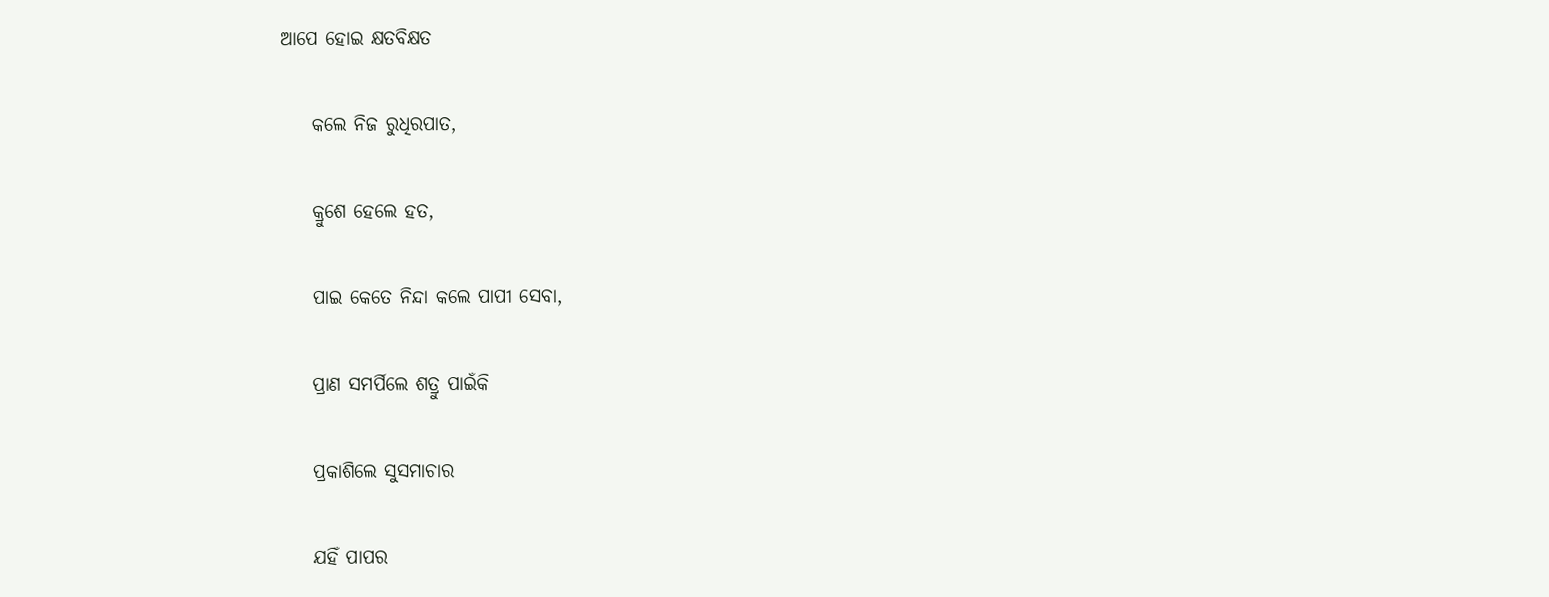ଆପେ ହୋଇ କ୍ଷତବିକ୍ଷତ

    କଲେ ନିଜ ରୁଧିରପାତ,

    କ୍ରୁଶେ ହେଲେ ହତ,

    ପାଇ କେତେ ନିନ୍ଦା କଲେ ପାପୀ ସେବା,

    ପ୍ରାଣ ସମର୍ପିଲେ ଶତ୍ରୁ ପାଇଁକି

    ପ୍ରକାଶିଲେ ସୁସମାଚାର

    ଯହିଁ ପାପର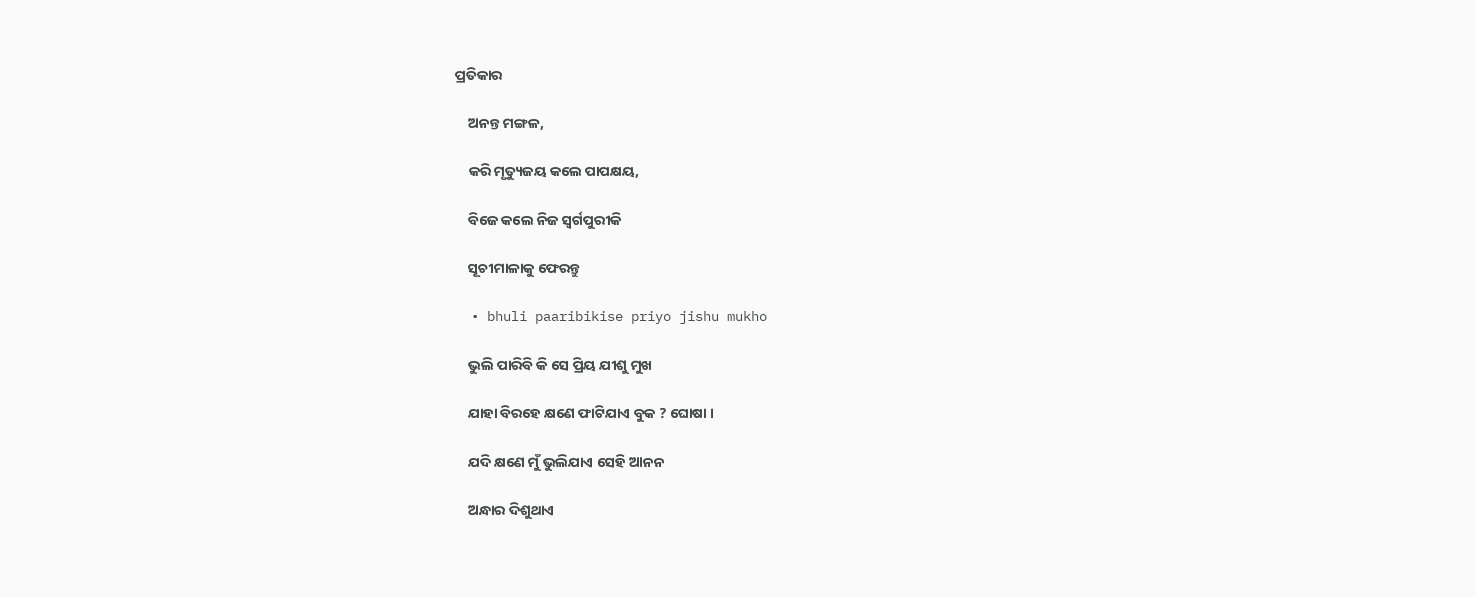ପ୍ରତିକାର

    ଅନନ୍ତ ମଙ୍ଗଳ,

    କରି ମୃତ୍ୟୁଜୟ କଲେ ପାପକ୍ଷୟ,

    ବିଜେ କଲେ ନିଜ ସ୍ୱର୍ଗପୁରୀକି

    ସୂଚୀମାଳାକୁ ଫେରନ୍ତୁ

  • bhuli paaribikise priyo jishu mukho

    ଭୁଲି ପାରିବି କି ସେ ପ୍ରିୟ ଯୀଶୁ ମୁଖ

    ଯାହା ବିରହେ କ୍ଷଣେ ଫାଟିଯାଏ ବୁକ ? ଘୋଷା ।

    ଯଦି କ୍ଷଣେ ମୁଁ ଭୁଲିଯାଏ ସେହି ଆନନ

    ଅନ୍ଧାର ଦିଶୁଥାଏ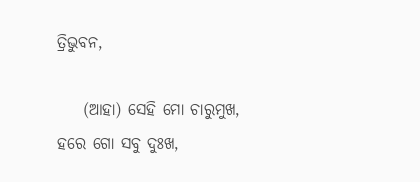ତ୍ରିଭୁବନ,

    (ଆହା) ସେହି ମୋ ଚାରୁମୁଖ, ହରେ ଗୋ ସବୁ ଦୁଃଖ,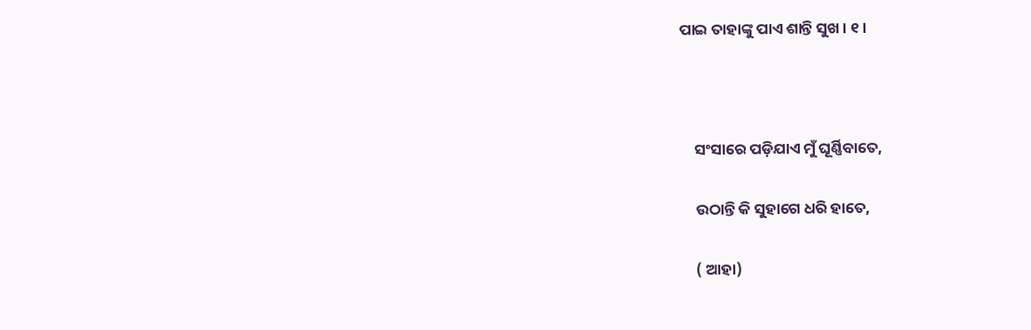ପାଇ ତାହାଙ୍କୁ ପାଏ ଶାନ୍ତି ସୁଖ । ୧ ।



    ସଂସାରେ ପଡ଼ିଯାଏ ମୁଁ ଘୂର୍ଣ୍ଣିବାତେ,

    ଉଠାନ୍ତି କି ସୁହାଗେ ଧରି ହାତେ,

    ( ଆହା)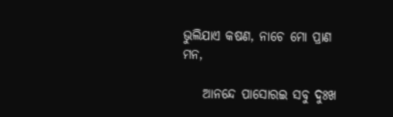ଭୁଲିଯାଏ କଷଣ, ନାଚେ ମୋ ପ୍ରାଣ ମନ,

    ଆନନ୍ଦେ ପାସୋରଇ ସବୁ ଦୁଃଖ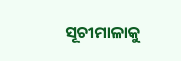ସୂଚୀମାଳାକୁ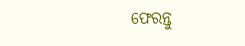ଫେରନ୍ତୁ